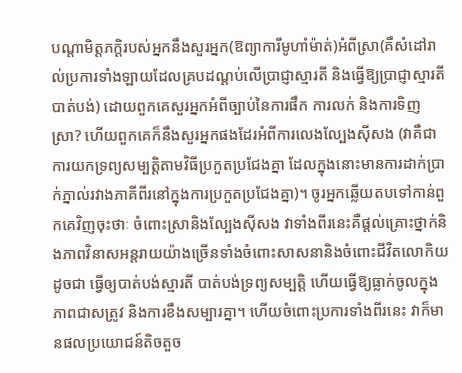បណ្តាមិត្តភក្តិរបស់អ្នកនឹងសួរអ្នក(ឱព្យាការីមូហាំម៉ាត់)អំពីស្រា(គឺសំដៅរាល់ប្រការទាំងឡាយដែលគ្របដណ្តប់លើប្រាជ្ញាស្មារតី និងធ្វើឱ្យប្រាជ្ញាស្មារតីបាត់បង់) ដោយពួកគេសួរអ្នកអំពីច្បាប់នៃការផឹក ការលក់ និងការទិញស្រា? ហើយពួកគេក៏នឹងសួរអ្នកផងដែរអំពីការលេងល្បែងស៊ីសង (វាគឺជាការយកទ្រព្យសម្បត្តិតាមវិធីប្រកួតប្រជែងគ្នា ដែលក្នុងនោះមានការដាក់ប្រាក់ភ្នាល់រវាងភាគីពីរនៅក្នុងការប្រកួតប្រជែងគ្នា)។ ចូរអ្នកឆ្លើយតបទៅកាន់ពួកគេវិញចុះថាៈ ចំពោះស្រានិងល្បែងស៊ីសង វាទាំងពីរនេះគឺផ្តល់គ្រោះថ្នាក់និងភាពវិនាសអន្តរាយយ៉ាងច្រើនទាំងចំពោះសាសនានិងចំពោះជីវិតលោកិយដូចជា ធ្វើឲ្យបាត់បង់ស្មារតី បាត់បង់ទ្រព្យសម្បត្តិ ហើយធ្វើឱ្យធ្លាក់ចូលក្នុងភាពជាសត្រូវ និងការខឹងសម្បារគ្នា។ ហើយចំពោះប្រការទាំងពីរនេះ វាក៏មានផលប្រយោជន៍តិចតួច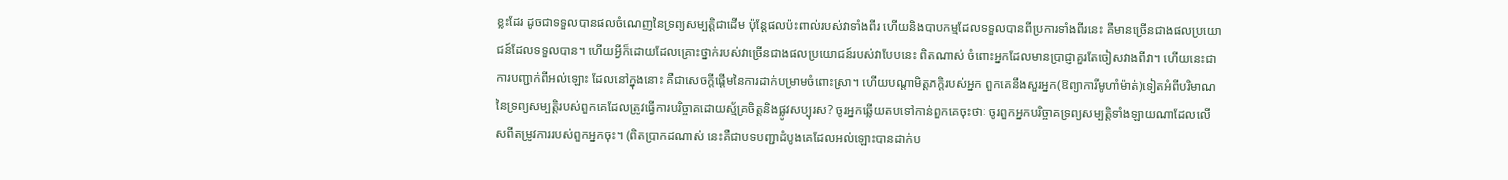ខ្លះដែរ ដូចជាទទួលបានផលចំណេញនៃទ្រព្យសម្បត្តិជាដើម ប៉ុន្តែផលប៉ះពាល់របស់វាទាំងពីរ ហើយនិងបាបកម្មដែលទទួលបានពីប្រការទាំងពីរនេះ គឺមានច្រើនជាងផលប្រយោជន៍ដែលទទួលបាន។ ហើយអ្វីក៏ដោយដែលគ្រោះថ្នាក់របស់វាច្រើនជាងផលប្រយោជន៍របស់វាបែបនេះ ពិតណាស់ ចំពោះអ្នកដែលមានប្រាជ្ញាគួរតែចៀសវាងពីវា។ ហើយនេះជាការបញ្ជាក់ពីអល់ឡោះ ដែលនៅក្នុងនោះ គឺជាសេចក្តីផ្តើមនៃការដាក់បម្រាមចំពោះស្រា។ ហើយបណ្តាមិត្តភក្តិរបស់អ្នក ពួកគេនឹងសួរអ្នក(ឱព្យាការីមូហាំម៉ាត់)ទៀតអំពីបរិមាណនៃទ្រព្យសម្បត្តិរបស់ពួកគេដែលត្រូវធ្វើការបរិច្ចាគដោយស្ម័គ្រចិត្តនិងផ្លូវសប្បុរស? ចូរអ្នកឆ្លើយតបទៅកាន់ពួកគេចុះថាៈ ចូរពួកអ្នកបរិច្ចាគទ្រព្យសម្បត្តិទាំងឡាយណាដែលលើសពីតម្រូវការរបស់ពួកអ្នកចុះ។ (ពិតប្រាកដណាស់ នេះគឺជាបទបញ្ជាដំបូងគេដែលអល់ឡោះបានដាក់ប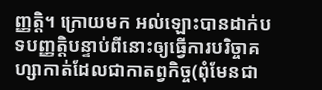ញ្ញត្តិ។ ក្រោយមក អល់ឡោះបានដាក់បទបញ្ញត្តិបន្ទាប់ពីនោះឲ្យធ្វើការបរិច្ចាគហ្សាកាត់ដែលជាកាតព្វកិច្ច(ពុំមែនជា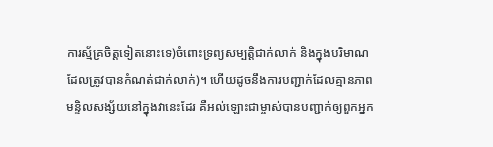ការស្ម័គ្រចិត្តទៀតនោះទេ)ចំពោះទ្រព្យសម្បត្តិជាក់លាក់ និងក្នុងបរិមាណដែលត្រូវបានកំណត់ជាក់លាក់)។ ហើយដូចនឹងការបញ្ជាក់ដែលគ្មានភាពមន្ទិលសង្ស័យនៅក្នុងវានេះដែរ គឺអល់ឡោះជាម្ចាស់បានបញ្ជាក់ឲ្យពួកអ្នក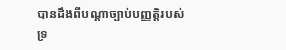បានដឹងពីបណ្តាច្បាប់បញ្ញត្តិរបស់ទ្រ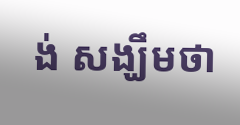ង់ សង្ឃឹមថា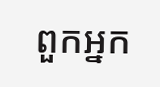ពួកអ្នក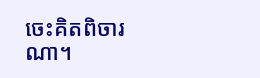ចេះគិតពិចារណា។